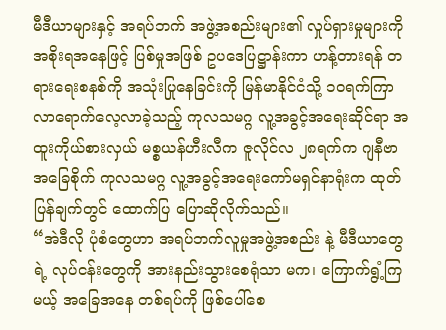မီဒီယာများနှင့် အရပ်ဘက် အဖွဲ့အစည်းများ၏ လှုပ်ရှားမှုများကို အစိုးရအနေဖြင့် ပြစ်မှုအဖြစ် ဥပဒေပြဋ္ဌာန်းကာ ဟန့်တားရန် တရားရေးစနစ်ကို အသုံးပြုနေခြင်းကို မြန်မာနိုင်ငံသို့ ၁ဝရက်ကြာ လာရောက်လေ့လာခဲ့သည့် ကုလသမဂ္ဂ လူ့အခွင့်အရေးဆိုင်ရာ အထူးကိုယ်စားလှယ် မစ္စယန်ဟီးလီက ဇူလိုင်လ ၂၈ရက်က ဂျနီဗာအခြေစိုက် ကုလသမဂ္ဂ လူ့အခွင့်အရေးကော်မရှင်နာရုံးက ထုတ်ပြန်ချက်တွင် ထောက်ပြ ပြောဆိုလိုက်သည်။
“အဲဒီလို ပုံစံတွေဟာ အရပ်ဘက်လူမှုအဖွဲ့အစည်း နဲ့ မီဒီယာတွေရဲ့ လုပ်ငန်းတွေကို အားနည်းသွားစေရုံသာ မက၊ ကြောက်ရွံ့ကြမယ့် အခြေအနေ တစ်ရပ်ကို ဖြစ်ပေါ်စေ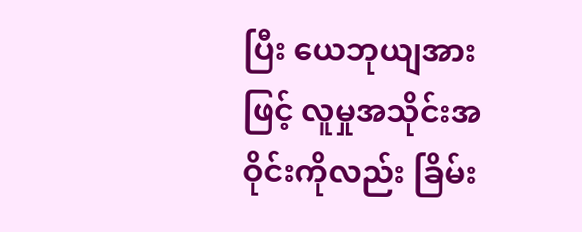ပြီး ယေဘုယျအားဖြင့် လူမှုအသိုင်းအဝိုင်းကိုလည်း ခြိမ်း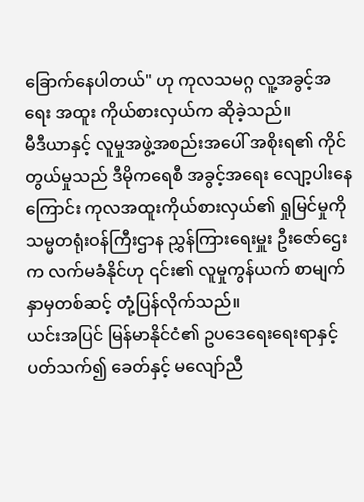ခြောက်နေပါတယ်" ဟု ကုလသမဂ္ဂ လူ့အခွင့်အရေး အထူး ကိုယ်စားလှယ်က ဆိုခဲ့သည်။
မီဒီယာနှင့် လူမှုအဖွဲ့အစည်းအပေါ် အစိုးရ၏ ကိုင်တွယ်မှုသည် ဒီမိုကရေစီ အခွင့်အရေး လျော့ပါးနေကြောင်း ကုလအထူးကိုယ်စားလှယ်၏ ရှုမြင်မှုကို သမ္မတရုံးဝန်ကြီးဌာန ညွှန်ကြားရေးမှူး ဦးဇော်ဌေးက လက်မခံနိုင်ဟု ၎င်း၏ လူမှုကွန်ယက် စာမျက်နှာမှတစ်ဆင့် တုံ့ပြန်လိုက်သည်။
ယင်းအပြင် မြန်မာနိုင်ငံ၏ ဥပဒေရေးရေးရာနှင့် ပတ်သက်၍ ခေတ်နှင့် မလျော်ညီ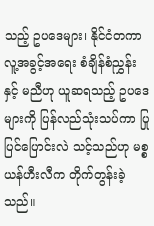သည့် ဥပဒေများ၊ နိုင်ငံတကာ လူ့အခွင့်အရေး စံချိန်စံညွှန်းနှင့် မညီဟု ယူဆရသည့် ဥပဒေများကို ပြန်လည်သုံးသပ်ကာ ပြုပြင်ပြောင်းလဲ သင့်သည်ဟု မစ္စယန်ဟီးလီက တိုက်တွန်းခဲ့သည်။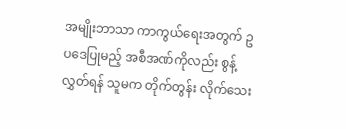အမျိုးဘာသာ ကာကွယ်ရေးအတွက် ဥပဒေပြုမည့် အစီအဏ်ကိုလည်း စွန့်လွှတ်ရန် သူမက တိုက်တွန်း လိုက်သေး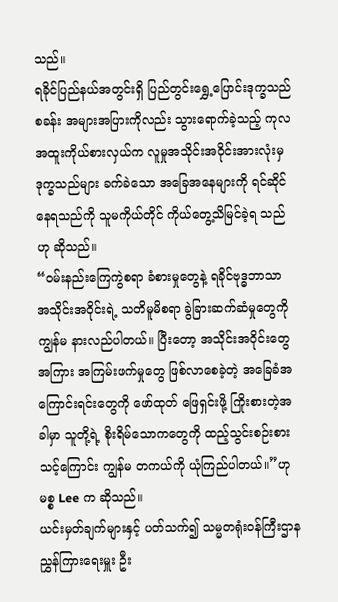သည်။
ရခိုင်ပြည်နယ်အတွင်းရှိ ပြည်တွင်းရွှေ့ပြောင်းဒုက္ခသည်စခန်း အများအပြားကိုလည်း သွားရောက်ခဲ့သည့် ကုလအထူးကိုယ်စားလှယ်က လူမှုအသိုင်းအဝိုင်းအားလုံးမှ ဒုက္ခသည်များ ခက်ခဲသော အခြေအနေများကို ရင်ဆိုင်နေရသည်ကို သူမကိုယ်တိုင် ကိုယ်တွေ့သိမြင်ခဲ့ရ သည်ဟု ဆိုသည်။
“ဝမ်းနည်းကြေကွဲစရာ ခံစားမှုတွေနဲ့ ရခိုင်ဗုဒ္ဓဘာသာ အသိုင်းအဝိုင်းရဲ့ သတိမူမိစရာ ခွဲခြားဆက်ဆံမှုတွေကို ကျွန်မ နားလည်ပါတယ်။ ပြီးတော့ အသိုင်းအဝိုင်းတွေအကြား အကြမ်းဖက်မှုတွေ ဖြစ်လာစေခဲ့တဲ့ အခြေခံအကြောင်းရင်းတွေကို ဖော်ထုတ် ဖြေရှင်းဖို့ ကြိုးစားတဲ့အခါမှာ သူတို့ရဲ့ စိုးရိမ်သောကတွေကို ထည့်သွင်းစဉ်းစားသင့်ကြောင်း ကျွန်မ တကယ်ကို ယုံကြည်ပါတယ်။”ဟု မစ္စ Lee က ဆိုသည်။
ယင်းမှတ်ချက်များနှင့် ပတ်သက်၍ သမ္မတရုံးဝန်ကြီးဌာန ညွှန်ကြားရေးမှူး ဦး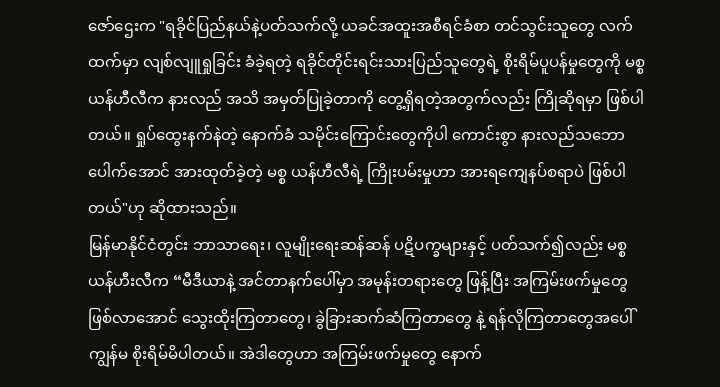ဇော်ဌေးက "ရခိုင်ပြည်နယ်နဲ့ပတ်သက်လို့ ယခင်အထူးအစီရင်ခံစာ တင်သွင်းသူတွေ လက်ထက်မှာ လျစ်လျူရှုခြင်း ခံခဲ့ရတဲ့ ရခိုင်တိုင်းရင်းသားပြည်သူတွေရဲ့ စိုးရိမ်ပူပန်မှုတွေကို မစ္စ ယန်ဟီလီက နားလည် အသိ အမှတ်ပြုခဲ့တာကို တွေ့ရှိရတဲ့အတွက်လည်း ကြိုဆိုရမှာ ဖြစ်ပါတယ်။ ရှုပ်ထွေးနက်နဲတဲ့ နောက်ခံ သမိုင်းကြောင်းတွေကိုပါ ကောင်းစွာ နားလည်သဘောပေါက်အောင် အားထုတ်ခဲ့တဲ့ မစ္စ ယန်ဟီလီရဲ့ ကြိုးပမ်းမှုဟာ အားရကျေနပ်စရာပဲ ဖြစ်ပါတယ်"ဟု ဆိုထားသည်။
မြန်မာနိုင်ငံတွင်း ဘာသာရေး၊ လူမျိုးရေးဆန်ဆန် ပဋိပက္ခများနှင့် ပတ်သက်၍လည်း မစ္စယန်ဟီးလီက “မီဒီယာနဲ့ အင်တာနက်ပေါ်မှာ အမုန်းတရားတွေ ဖြန့်ပြီး အကြမ်းဖက်မှုတွေ ဖြစ်လာအောင် သွေးထိုးကြတာတွေ၊ ခွဲခြားဆက်ဆံကြတာတွေ နဲ့ ရန်လိုကြတာတွေအပေါ် ကျွန်မ စိုးရိမ်မိပါတယ်။ အဲဒါတွေဟာ အကြမ်းဖက်မှုတွေ နောက်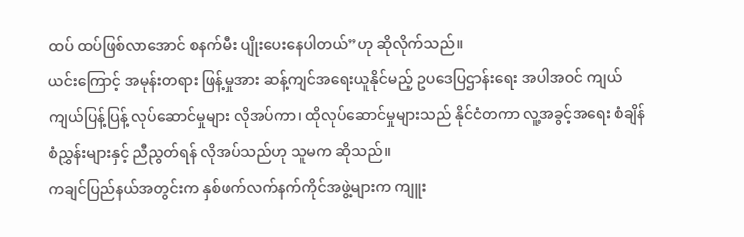ထပ် ထပ်ဖြစ်လာအောင် စနက်မီး ပျိုးပေးနေပါတယ်”ဟု ဆိုလိုက်သည်။
ယင်းကြောင့် အမုန်းတရား ဖြန့်မှုအား ဆန့်ကျင်အရေးယူနိုင်မည့် ဥပဒေပြဌာန်းရေး အပါအဝင် ကျယ်ကျယ်ပြန့်ပြန့် လုပ်ဆောင်မှုများ လိုအပ်ကာ၊ ထိုလုပ်ဆောင်မှုများသည် နိုင်ငံတကာ လူ့အခွင့်အရေး စံချိန်စံညွှန်းများနှင့် ညီညွတ်ရန် လိုအပ်သည်ဟု သူမက ဆိုသည်။
ကချင်ပြည်နယ်အတွင်းက နှစ်ဖက်လက်နက်ကိုင်အဖွဲ့များက ကျူး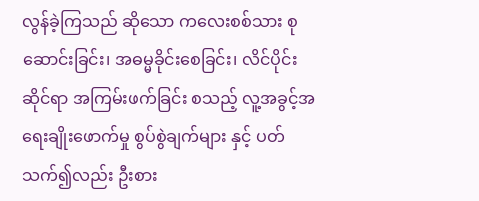လွန်ခဲ့ကြသည် ဆိုသော ကလေးစစ်သား စုဆောင်းခြင်း၊ အဓမ္မခိုင်းစေခြင်း၊ လိင်ပိုင်းဆိုင်ရာ အကြမ်းဖက်ခြင်း စသည့် လူ့အခွင့်အရေးချိုးဖောက်မှု စွပ်စွဲချက်များ နှင့် ပတ်သက်၍လည်း ဦးစား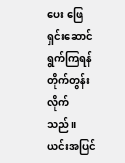ပေး ဖြေရှင်းဆောင်ရွက်ကြရန် တိုက်တွန်းလိုက်သည်။
ယင်းအပြင်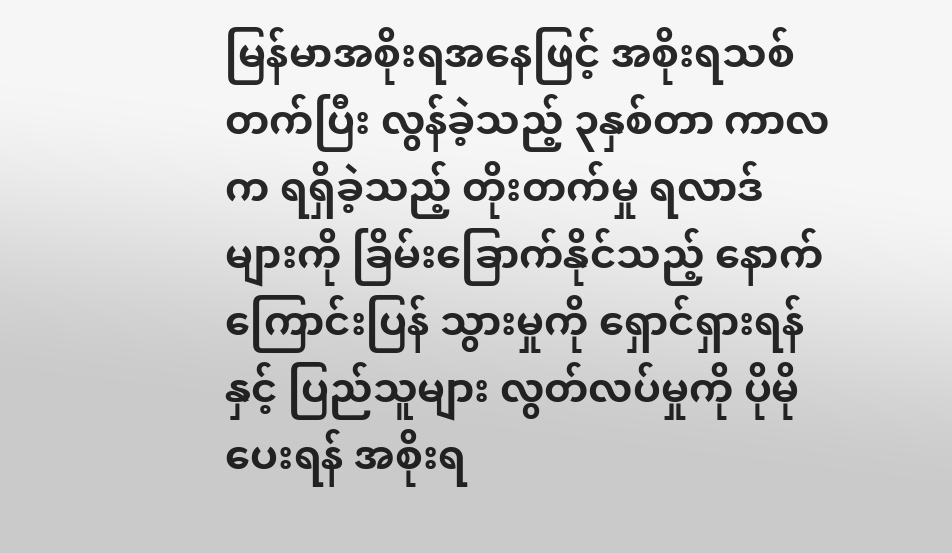မြန်မာအစိုးရအနေဖြင့် အစိုးရသစ်တက်ပြီး လွန်ခဲ့သည့် ၃နှစ်တာ ကာလက ရရှိခဲ့သည့် တိုးတက်မှု ရလာဒ်များကို ခြိမ်းခြောက်နိုင်သည့် နောက်ကြောင်းပြန် သွားမှုကို ရှောင်ရှားရန်နှင့် ပြည်သူများ လွတ်လပ်မှုကို ပိုမိုပေးရန် အစိုးရ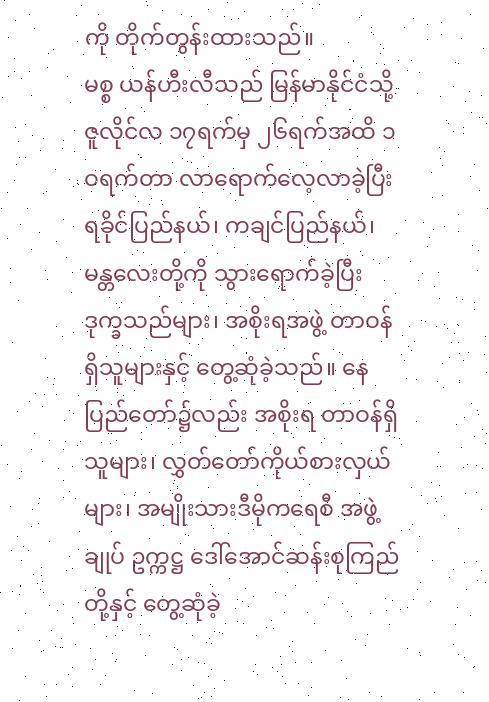ကို တိုက်တွန်းထားသည်။
မစ္စ ယန်ဟီးလီသည် မြန်မာနိုင်ငံသို့ ဇူလိုင်လ ၁၇ရက်မှ ၂၆ရက်အထိ ၁ဝရက်တာ လာရောက်လေ့လာခဲ့ပြီး ရခိုင်ပြည်နယ်၊ ကချင်ပြည်နယ်၊ မန္တလေးတို့ကို သွားရောက်ခဲ့ပြီး ဒုက္ခသည်များ၊ အစိုးရအဖွဲ့ တာဝန်ရှိသူများနှင့် တွေ့ဆုံခဲ့သည်။ နေပြည်တော်၌လည်း အစိုးရ တာဝန်ရှိသူများ၊ လွှတ်တော်ကိုယ်စားလှယ်များ၊ အမျိုးသားဒီမိုကရေစီ အဖွဲ့ချုပ် ဥက္ကဋ္ဌ ဒေါ်အောင်ဆန်းစုကြည်တို့နှင့် တွေ့ဆုံခဲ့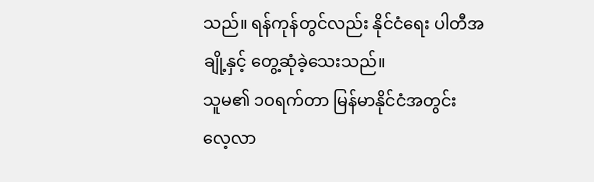သည်။ ရန်ကုန်တွင်လည်း နိုင်ငံရေး ပါတီအချို့နှင့် တွေ့ဆုံခဲ့သေးသည်။
သူမ၏ ၁ဝရက်တာ မြန်မာနိုင်ငံအတွင်း လေ့လာ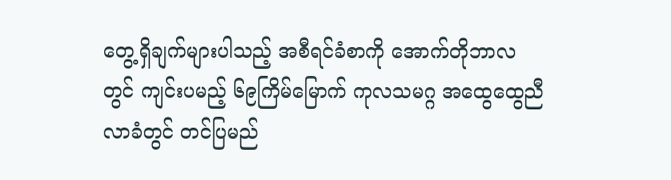တွေ့ရှိချက်များပါသည့် အစီရင်ခံစာကို အောက်တိုဘာလတွင် ကျင်းပမည့် ၆၉ကြိမ်မြောက် ကုလသမဂ္ဂ အထွေထွေညီလာခံတွင် တင်ပြမည်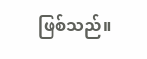ဖြစ်သည်။